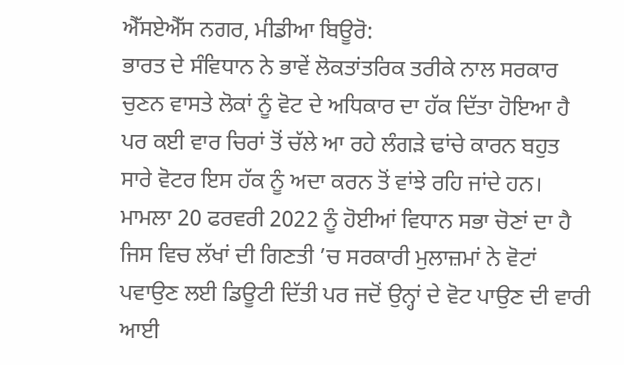ਐੱਸਏਐੱਸ ਨਗਰ, ਮੀਡੀਆ ਬਿਊਰੋ:
ਭਾਰਤ ਦੇ ਸੰਵਿਧਾਨ ਨੇ ਭਾਵੇਂ ਲੋਕਤਾਂਤਰਿਕ ਤਰੀਕੇ ਨਾਲ ਸਰਕਾਰ ਚੁਣਨ ਵਾਸਤੇ ਲੋਕਾਂ ਨੂੰ ਵੋਟ ਦੇ ਅਧਿਕਾਰ ਦਾ ਹੱਕ ਦਿੱਤਾ ਹੋਇਆ ਹੈ ਪਰ ਕਈ ਵਾਰ ਚਿਰਾਂ ਤੋਂ ਚੱਲੇ ਆ ਰਹੇ ਲੰਗੜੇ ਢਾਂਚੇ ਕਾਰਨ ਬਹੁਤ ਸਾਰੇ ਵੋਟਰ ਇਸ ਹੱਕ ਨੂੰ ਅਦਾ ਕਰਨ ਤੋਂ ਵਾਂਝੇ ਰਹਿ ਜਾਂਦੇ ਹਨ। ਮਾਮਲਾ 20 ਫਰਵਰੀ 2022 ਨੂੰ ਹੋਈਆਂ ਵਿਧਾਨ ਸਭਾ ਚੋਣਾਂ ਦਾ ਹੈ ਜਿਸ ਵਿਚ ਲੱਖਾਂ ਦੀ ਗਿਣਤੀ ’ਚ ਸਰਕਾਰੀ ਮੁਲਾਜ਼ਮਾਂ ਨੇ ਵੋਟਾਂ ਪਵਾਉਣ ਲਈ ਡਿਊਟੀ ਦਿੱਤੀ ਪਰ ਜਦੋਂ ਉਨ੍ਹਾਂ ਦੇ ਵੋਟ ਪਾਉਣ ਦੀ ਵਾਰੀ ਆਈ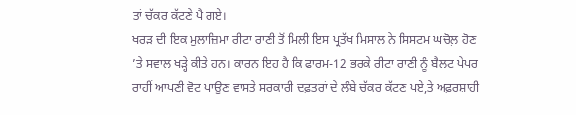ਤਾਂ ਚੱਕਰ ਕੱਟਣੇ ਪੈ ਗਏ।
ਖਰੜ ਦੀ ਇਕ ਮੁਲਾਜ਼ਿਮਾ ਰੀਟਾ ਰਾਣੀ ਤੋਂ ਮਿਲੀ ਇਸ ਪ੍ਰਤੱਖ ਮਿਸਾਲ ਨੇ ਸਿਸਟਮ ਘਚੋਲ਼ ਹੋਣ ’ਤੇ ਸਵਾਲ ਖੜ੍ਹੇ ਕੀਤੇ ਹਨ। ਕਾਰਨ ਇਹ ਹੈ ਕਿ ਫਾਰਮ-12 ਭਰਕੇ ਰੀਟਾ ਰਾਣੀ ਨੂੰ ਬੈਲਟ ਪੇਪਰ ਰਾਹੀਂ ਆਪਣੀ ਵੋਟ ਪਾਉਣ ਵਾਸਤੇ ਸਰਕਾਰੀ ਦਫ਼ਤਰਾਂ ਦੇ ਲੰਬੇ ਚੱਕਰ ਕੱਟਣ ਪਏ,ਤੇ ਅਫ਼ਰਸ਼ਾਹੀ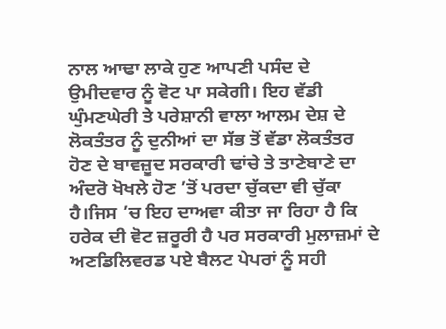ਨਾਲ ਆਢਾ ਲਾਕੇ ਹੁਣ ਆਪਣੀ ਪਸੰਦ ਦੇ ਉਮੀਦਵਾਰ ਨੂੰ ਵੋਟ ਪਾ ਸਕੇਗੀ। ਇਹ ਵੱਡੀ ਘੁੰਮਣਘੇਰੀ ਤੇ ਪਰੇਸ਼ਾਨੀ ਵਾਲਾ ਆਲਮ ਦੇਸ਼ ਦੇ ਲੋਕਤੰਤਰ ਨੂੰ ਦੁਨੀਆਂ ਦਾ ਸੱਭ ਤੋਂ ਵੱਡਾ ਲੋਕਤੰਤਰ ਹੋਣ ਦੇ ਬਾਵਜ਼ੂਦ ਸਰਕਾਰੀ ਢਾਂਚੇ ਤੇ ਤਾਣੇਬਾਣੇ ਦਾ ਅੰਦਰੋ ਖੋਖਲੇ ਹੋਣ ’ਤੋਂ ਪਰਦਾ ਚੁੱਕਦਾ ਵੀ ਚੁੱਕਾ ਹੈ।ਜਿਸ ’ਚ ਇਹ ਦਾਅਵਾ ਕੀਤਾ ਜਾ ਰਿਹਾ ਹੈ ਕਿ ਹਰੇਕ ਦੀ ਵੋਟ ਜ਼ਰੂਰੀ ਹੈ ਪਰ ਸਰਕਾਰੀ ਮੁਲਾਜ਼ਮਾਂ ਦੇ ਅਣਡਿਲਿਵਰਡ ਪਏ ਬੈਲਟ ਪੇਪਰਾਂ ਨੂੰ ਸਹੀ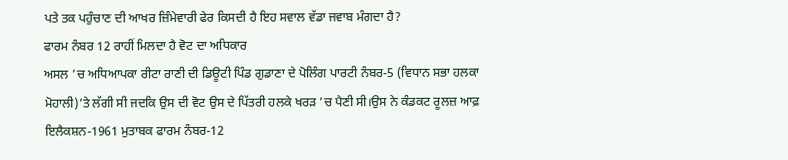ਪਤੇ ਤਕ ਪਹੁੰਚਾਣ ਦੀ ਆਖਰ ਜ਼ਿੰਮੇਵਾਰੀ ਫੇਰ ਕਿਸਦੀ ਹੈ ਇਹ ਸਵਾਲ ਵੱਡਾ ਜਵਾਬ ਮੰਗਦਾ ਹੈ?
ਫਾਰਮ ਨੰਬਰ 12 ਰਾਹੀਂ ਮਿਲਦਾ ਹੈ ਵੋਟ ਦਾ ਅਧਿਕਾਰ
ਅਸਲ ’ਚ ਅਧਿਆਪਕਾ ਰੀਟਾ ਰਾਣੀ ਦੀ ਡਿਊਟੀ ਪਿੰਡ ਗੁਡਾਣਾ ਦੇ ਪੋਲਿੰਗ ਪਾਰਟੀ ਨੰਬਰ-5 (ਵਿਧਾਨ ਸਭਾ ਹਲਕਾ ਮੋਹਾਲੀ)’ਤੇ ਲੱਗੀ ਸੀ ਜਦਕਿ ਉਸ ਦੀ ਵੋਟ ਉਸ ਦੇ ਪਿੱਤਰੀ ਹਲਕੇ ਖਰੜ ’ਚ ਪੈਣੀ ਸੀ।ਉਸ ਨੇ ਕੰਡਕਟ ਰੂਲਜ਼ ਆਫ਼ ਇਲੈਕਸ਼ਨ-1961 ਮੁਤਾਬਕ ਫਾਰਮ ਨੰਬਰ-12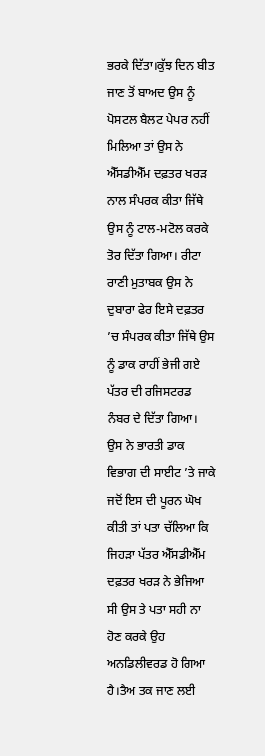ਭਰਕੇ ਦਿੱਤਾ।ਕੁੱਝ ਦਿਨ ਬੀਤ ਜਾਣ ਤੋਂ ਬਾਅਦ ਉਸ ਨੂੰ ਪੋਸਟਲ ਬੈਲਟ ਪੇਪਰ ਨਹੀਂ ਮਿਲਿਆ ਤਾਂ ਉਸ ਨੇ ਐੱਸਡੀਐੱਮ ਦਫ਼ਤਰ ਖਰੜ ਨਾਲ ਸੰਪਰਕ ਕੀਤਾ ਜਿੱਥੇ ਉਸ ਨੂੰ ਟਾਲ-ਮਟੋਲ ਕਰਕੇ ਤੋਰ ਦਿੱਤਾ ਗਿਆ। ਰੀਟਾ ਰਾਣੀ ਮੁਤਾਬਕ ਉਸ ਨੇ ਦੁਬਾਰਾ ਫੇਰ ਇਸੇ ਦਫ਼ਤਰ ’ਚ ਸੰਪਰਕ ਕੀਤਾ ਜਿੱਥੇ ਉਸ ਨੂੰ ਡਾਕ ਰਾਹੀਂ ਭੇਜੀ ਗਏ ਪੱਤਰ ਦੀ ਰਜਿਸਟਰਡ ਨੰਬਰ ਦੇ ਦਿੱਤਾ ਗਿਆ। ਉਸ ਨੇ ਭਾਰਤੀ ਡਾਕ ਵਿਭਾਗ ਦੀ ਸਾਈਟ ’ਤੇ ਜਾਕੇ ਜਦੋਂ ਇਸ ਦੀ ਪੂਰਨ ਘੋਖ ਕੀਤੀ ਤਾਂ ਪਤਾ ਚੱਲਿਆ ਕਿ ਜਿਹੜਾ ਪੱਤਰ ਐੱਸਡੀਐੱਮ ਦਫ਼ਤਰ ਖਰੜ ਨੇ ਭੇਜਿਆ ਸੀ ਉਸ ਤੇ ਪਤਾ ਸਹੀ ਨਾ ਹੋਣ ਕਰਕੇ ਉਹ ਅਨਡਿਲੀਵਰਡ ਹੋ ਗਿਆ ਹੈ।ਤੈਅ ਤਕ ਜਾਣ ਲਈ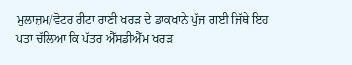ਮੁਲਾਜ਼ਮ/ਵੋਟਰ ਰੀਟਾ ਰਾਣੀ ਖਰੜ ਦੇ ਡਾਕਖਾਨੇ ਪੁੱਜ ਗਈ ਜਿੱਥੇ ਇਹ ਪਤਾ ਚੱਲਿਆ ਕਿ ਪੱਤਰ ਐੱਸਡੀਐੱਮ ਖਰੜ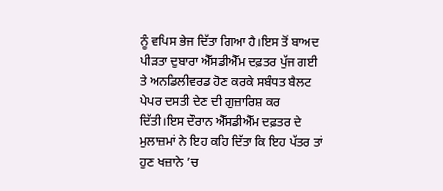ਨੂੰ ਵਪਿਸ ਭੇਜ ਦਿੱਤਾ ਗਿਆ ਹੈ।ਇਸ ਤੋਂ ਬਾਅਦ ਪੀੜਤਾ ਦੁਬਾਰਾ ਐੱਸਡੀਐੱਮ ਦਫ਼ਤਰ ਪੁੱਜ ਗਈ ਤੇ ਅਨਡਿਲੀਵਰਡ ਹੋਣ ਕਰਕੇ ਸਬੰਧਤ ਬੈਲਟ ਪੇਪਰ ਦਸਤੀ ਦੇਣ ਦੀ ਗੁਜ਼ਾਰਿਸ਼ ਕਰ ਦਿੱਤੀ।ਇਸ ਦੌਰਾਨ ਐੱਸਡੀਐੱਮ ਦਫ਼ਤਰ ਦੇ ਮੁਲਾਜ਼ਮਾਂ ਨੇ ਇਹ ਕਹਿ ਦਿੱਤਾ ਕਿ ਇਹ ਪੱਤਰ ਤਾਂ ਹੁਣ ਖਜ਼ਾਨੇ ’ਚ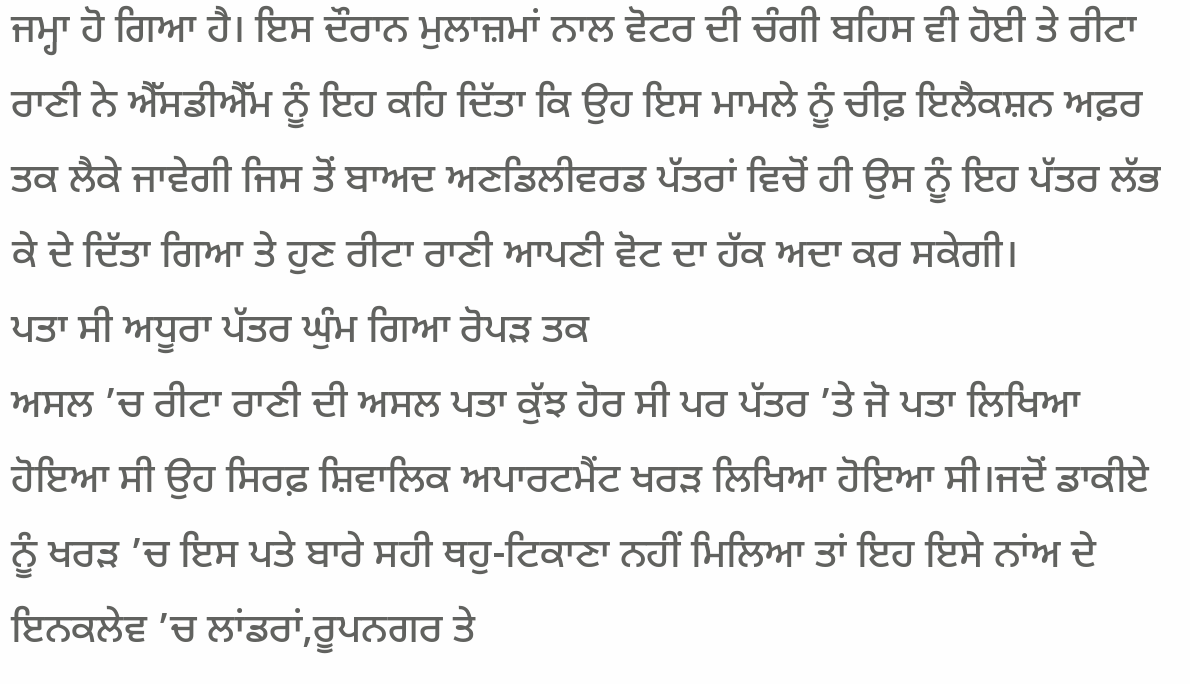ਜਮ੍ਹਾ ਹੋ ਗਿਆ ਹੈ। ਇਸ ਦੌਰਾਨ ਮੁਲਾਜ਼ਮਾਂ ਨਾਲ ਵੋਟਰ ਦੀ ਚੰਗੀ ਬਹਿਸ ਵੀ ਹੋਈ ਤੇ ਰੀਟਾ ਰਾਣੀ ਨੇ ਐੱਸਡੀਐੱਮ ਨੂੰ ਇਹ ਕਹਿ ਦਿੱਤਾ ਕਿ ਉਹ ਇਸ ਮਾਮਲੇ ਨੂੰ ਚੀਫ਼ ਇਲੈਕਸ਼ਨ ਅਫ਼ਰ ਤਕ ਲੈਕੇ ਜਾਵੇਗੀ ਜਿਸ ਤੋਂ ਬਾਅਦ ਅਣਡਿਲੀਵਰਡ ਪੱਤਰਾਂ ਵਿਚੋਂ ਹੀ ਉਸ ਨੂੰ ਇਹ ਪੱਤਰ ਲੱਭ ਕੇ ਦੇ ਦਿੱਤਾ ਗਿਆ ਤੇ ਹੁਣ ਰੀਟਾ ਰਾਣੀ ਆਪਣੀ ਵੋਟ ਦਾ ਹੱਕ ਅਦਾ ਕਰ ਸਕੇਗੀ।
ਪਤਾ ਸੀ ਅਧੂਰਾ ਪੱਤਰ ਘੁੰਮ ਗਿਆ ਰੋਪੜ ਤਕ
ਅਸਲ ’ਚ ਰੀਟਾ ਰਾਣੀ ਦੀ ਅਸਲ ਪਤਾ ਕੁੱਝ ਹੋਰ ਸੀ ਪਰ ਪੱਤਰ ’ਤੇ ਜੋ ਪਤਾ ਲਿਖਿਆ ਹੋਇਆ ਸੀ ਉਹ ਸਿਰਫ਼ ਸ਼ਿਵਾਲਿਕ ਅਪਾਰਟਮੈਂਟ ਖਰੜ ਲਿਖਿਆ ਹੋਇਆ ਸੀ।ਜਦੋਂ ਡਾਕੀਏ ਨੂੰ ਖਰੜ ’ਚ ਇਸ ਪਤੇ ਬਾਰੇ ਸਹੀ ਥਹੁ-ਟਿਕਾਣਾ ਨਹੀਂ ਮਿਲਿਆ ਤਾਂ ਇਹ ਇਸੇ ਨਾਂਅ ਦੇ ਇਨਕਲੇਵ ’ਚ ਲਾਂਡਰਾਂ,ਰੂਪਨਗਰ ਤੇ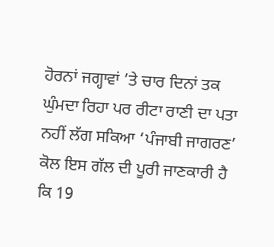ਹੋਰਨਾਂ ਜਗ੍ਹਾਵਾਂ ’ਤੇ ਚਾਰ ਦਿਨਾਂ ਤਕ ਘੁੰਮਦਾ ਰਿਹਾ ਪਰ ਰੀਟਾ ਰਾਣੀ ਦਾ ਪਤਾ ਨਹੀਂ ਲੱਗ ਸਕਿਆ ‘ਪੰਜਾਬੀ ਜਾਗਰਣ’ ਕੋਲ ਇਸ ਗੱਲ ਦੀ ਪੂਰੀ ਜਾਣਕਾਰੀ ਹੈ ਕਿ 19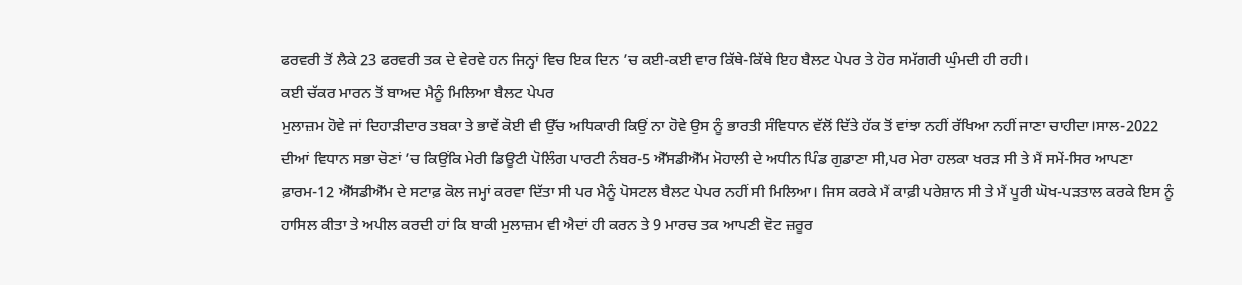ਫਰਵਰੀ ਤੋਂ ਲੈਕੇ 23 ਫਰਵਰੀ ਤਕ ਦੇ ਵੇਰਵੇ ਹਨ ਜਿਨ੍ਹਾਂ ਵਿਚ ਇਕ ਦਿਨ ’ਚ ਕਈ-ਕਈ ਵਾਰ ਕਿੱਥੇ-ਕਿੱਥੇ ਇਹ ਬੈਲਟ ਪੇਪਰ ਤੇ ਹੋਰ ਸਮੱਗਰੀ ਘੁੰਮਦੀ ਹੀ ਰਹੀ।
ਕਈ ਚੱਕਰ ਮਾਰਨ ਤੋਂ ਬਾਅਦ ਮੈਨੂੰ ਮਿਲਿਆ ਬੈਲਟ ਪੇਪਰ
ਮੁਲਾਜ਼ਮ ਹੋਵੇ ਜਾਂ ਦਿਹਾੜੀਦਾਰ ਤਬਕਾ ਤੇ ਭਾਵੇਂ ਕੋਈ ਵੀ ਉੱਚ ਅਧਿਕਾਰੀ ਕਿਉਂ ਨਾ ਹੋਵੇ ਉਸ ਨੂੰ ਭਾਰਤੀ ਸੰਵਿਧਾਨ ਵੱਲੋਂ ਦਿੱਤੇ ਹੱਕ ਤੋਂ ਵਾਂਝਾ ਨਹੀਂ ਰੱਖਿਆ ਨਹੀਂ ਜਾਣਾ ਚਾਹੀਦਾ।ਸਾਲ-2022 ਦੀਆਂ ਵਿਧਾਨ ਸਭਾ ਚੋਣਾਂ ’ਚ ਕਿਉਂਕਿ ਮੇਰੀ ਡਿਊਟੀ ਪੋਲਿੰਗ ਪਾਰਟੀ ਨੰਬਰ-5 ਐੱਸਡੀਐੱਮ ਮੋਹਾਲੀ ਦੇ ਅਧੀਨ ਪਿੰਡ ਗੁਡਾਣਾ ਸੀ,ਪਰ ਮੇਰਾ ਹਲਕਾ ਖਰੜ ਸੀ ਤੇ ਮੈਂ ਸਮੇਂ-ਸਿਰ ਆਪਣਾ ਫ਼ਾਰਮ-12 ਐੱਸਡੀਐੱਮ ਦੇ ਸਟਾਫ਼ ਕੋਲ ਜਮ੍ਹਾਂ ਕਰਵਾ ਦਿੱਤਾ ਸੀ ਪਰ ਮੈਨੂੰ ਪੋਸਟਲ ਬੈਲਟ ਪੇਪਰ ਨਹੀਂ ਸੀ ਮਿਲਿਆ। ਜਿਸ ਕਰਕੇ ਮੈਂ ਕਾਫ਼ੀ ਪਰੇਸ਼ਾਨ ਸੀ ਤੇ ਮੈਂ ਪੂਰੀ ਘੋਖ-ਪੜਤਾਲ ਕਰਕੇ ਇਸ ਨੂੰ ਹਾਸਿਲ ਕੀਤਾ ਤੇ ਅਪੀਲ ਕਰਦੀ ਹਾਂ ਕਿ ਬਾਕੀ ਮੁਲਾਜ਼ਮ ਵੀ ਐਦਾਂ ਹੀ ਕਰਨ ਤੇ 9 ਮਾਰਚ ਤਕ ਆਪਣੀ ਵੋਟ ਜ਼ਰੂਰ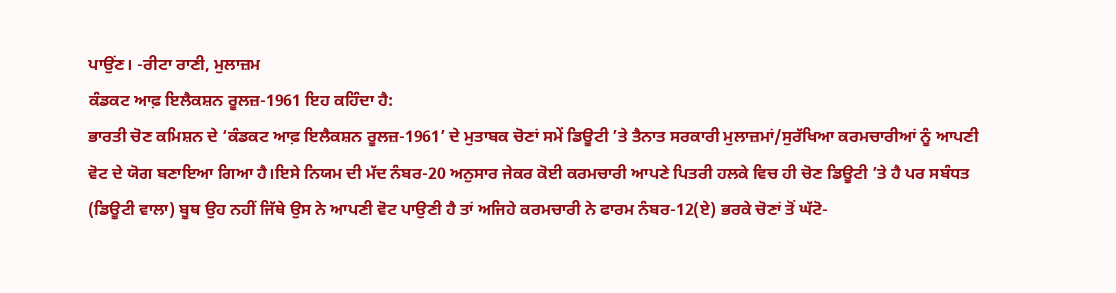ਪਾਉਂਣ। -ਰੀਟਾ ਰਾਣੀ, ਮੁਲਾਜ਼ਮ
ਕੰਡਕਟ ਆਫ਼ ਇਲੈਕਸ਼ਨ ਰੂਲਜ਼-1961 ਇਹ ਕਹਿੰਦਾ ਹੈ:
ਭਾਰਤੀ ਚੋਣ ਕਮਿਸ਼ਨ ਦੇ ‘ਕੰਡਕਟ ਆਫ਼ ਇਲੈਕਸ਼ਨ ਰੂਲਜ਼-1961’ ਦੇ ਮੁਤਾਬਕ ਚੋਣਾਂ ਸਮੇਂ ਡਿਊਟੀ ’ਤੇ ਤੈਨਾਤ ਸਰਕਾਰੀ ਮੁਲਾਜ਼ਮਾਂ/ਸੁਰੱਖਿਆ ਕਰਮਚਾਰੀਆਂ ਨੂੰ ਆਪਣੀ ਵੋਟ ਦੇ ਯੋਗ ਬਣਾਇਆ ਗਿਆ ਹੈ।ਇਸੇ ਨਿਯਮ ਦੀ ਮੱਦ ਨੰਬਰ-20 ਅਨੁਸਾਰ ਜੇਕਰ ਕੋਈ ਕਰਮਚਾਰੀ ਆਪਣੇ ਪਿਤਰੀ ਹਲਕੇ ਵਿਚ ਹੀ ਚੋਣ ਡਿਊਟੀ ’ਤੇ ਹੈ ਪਰ ਸਬੰਧਤ (ਡਿਊਟੀ ਵਾਲਾ) ਬੂਥ ਉਹ ਨਹੀਂ ਜਿੱਥੇ ਉਸ ਨੇ ਆਪਣੀ ਵੋਟ ਪਾਉਣੀ ਹੈ ਤਾਂ ਅਜਿਹੇ ਕਰਮਚਾਰੀ ਨੇ ਫਾਰਮ ਨੰਬਰ-12(ਏ) ਭਰਕੇ ਚੋਣਾਂ ਤੋਂ ਘੱਟੋ-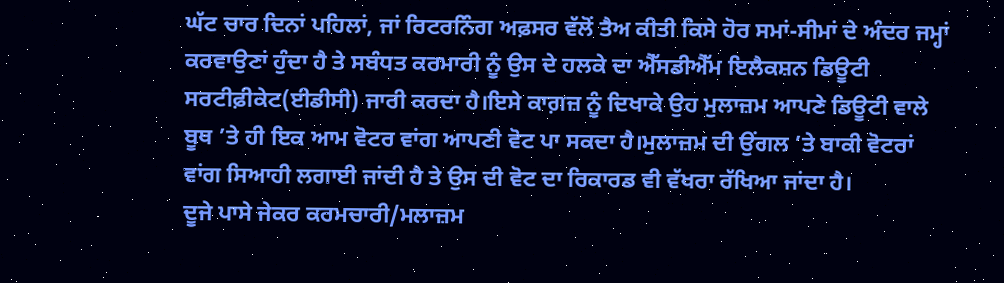ਘੱਟ ਚਾਰ ਦਿਨਾਂ ਪਹਿਲਾਂ, ਜਾਂ ਰਿਟਰਨਿੰਗ ਅਫ਼ਸਰ ਵੱਲੋਂ ਤੈਅ ਕੀਤੀ ਕਿਸੇ ਹੋਰ ਸਮਾਂ-ਸੀਮਾਂ ਦੇ ਅੰਦਰ ਜਮ੍ਹਾਂ ਕਰਵਾਉਣਾਂ ਹੁੰਦਾ ਹੈ ਤੇ ਸਬੰਧਤ ਕਰਮਾਰੀ ਨੂੰ ਉਸ ਦੇ ਹਲਕੇ ਦਾ ਐੱਸਡੀਐੱਮ ਇਲੈਕਸ਼ਨ ਡਿਊਟੀ ਸਰਟੀਫ਼ੀਕੇਟ(ਈਡੀਸੀ) ਜਾਰੀ ਕਰਦਾ ਹੈ।ਇਸੇ ਕਾਗ਼ਜ਼ ਨੂੰ ਦਿਖਾਕੇ ਉਹ ਮੁਲਾਜ਼ਮ ਆਪਣੇ ਡਿਊਟੀ ਵਾਲੇ ਬੂਥ ’ਤੇ ਹੀ ਇਕ ਆਮ ਵੋਟਰ ਵਾਂਗ ਆਪਣੀ ਵੋਟ ਪਾ ਸਕਦਾ ਹੈ।ਮੁਲਾਜ਼ਮ ਦੀ ਉਂਗਲ ’ਤੇ ਬਾਕੀ ਵੋਟਰਾਂ ਵਾਂਗ ਸਿਆਹੀ ਲਗਾਈ ਜਾਂਦੀ ਹੈ ਤੇ ਉਸ ਦੀ ਵੋਟ ਦਾ ਰਿਕਾਰਡ ਵੀ ਵੱਖਰਾ ਰੱਖਿਆ ਜਾਂਦਾ ਹੈ।
ਦੂਜੇ ਪਾਸੇ ਜੇਕਰ ਕਰਮਚਾਰੀ/ਮਲਾਜ਼ਮ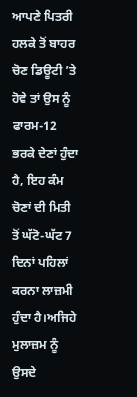ਆਪਣੇ ਪਿਤਰੀ ਹਲਕੇ ਤੋਂ ਬਾਹਰ ਚੋਣ ਡਿਊਟੀ ’ਤੇ ਹੋਵੇ ਤਾਂ ਉਸ ਨੂੰ ਫਾਰਮ-12 ਭਰਕੇ ਦੇਣਾਂ ਹੁੰਦਾ ਹੈ, ਇਹ ਕੰਮ ਚੋਣਾਂ ਦੀ ਮਿਤੀ ਤੋਂ ਘੱਟੋ-ਘੱਟ 7 ਦਿਨਾਂ ਪਹਿਲਾਂ ਕਰਨਾ ਲਾਜ਼ਮੀ ਹੁੰਦਾ ਹੈ।ਅਜਿਹੇ ਮੁਲਾਜ਼ਮ ਨੂੰ ਉਸਦੇ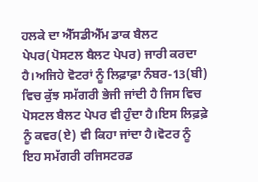ਹਲਕੇ ਦਾ ਐੱਸਡੀਐੱਮ ਡਾਕ ਬੈਲਟ ਪੇਪਰ(ਪੋਸਟਲ ਬੈਲਟ ਪੇਪਰ) ਜਾਰੀ ਕਰਦਾ ਹੈ।ਅਜਿਹੇ ਵੋਟਰਾਂ ਨੂੰ ਲਿਫ਼ਾਫ਼ਾ ਨੰਬਰ-13(ਬੀ) ਵਿਚ ਕੁੱਝ ਸਮੱਗਰੀ ਭੇਜੀ ਜਾਂਦੀ ਹੈ ਜਿਸ ਵਿਚ ਪੋਸਟਲ ਬੈਲਟ ਪੇਪਰ ਵੀ ਹੁੰਦਾ ਹੈ।ਇਸ ਲਿਫ਼ਫ਼ੇ ਨੂੰ ਕਵਰ(ਏ) ਵੀ ਕਿਹਾ ਜਾਂਦਾ ਹੈ।ਵੋਟਰ ਨੂੰ ਇਹ ਸਮੱਗਰੀ ਰਜਿਸਟਰਡ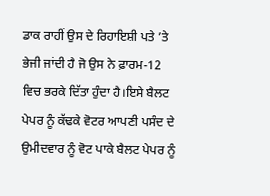ਡਾਕ ਰਾਹੀਂ ਉਸ ਦੇ ਰਿਹਾਇਸ਼ੀ ਪਤੇ ’ਤੇ ਭੇਜੀ ਜਾਂਦੀ ਹੈ ਜੋ ਉਸ ਨੇ ਫ਼ਾਰਮ-12 ਵਿਚ ਭਰਕੇ ਦਿੱਤਾ ਹੁੰਦਾ ਹੈ।ਇਸੇ ਬੈਲਟ ਪੇਪਰ ਨੂੰ ਕੱਢਕੇ ਵੋਟਰ ਆਪਣੀ ਪਸੰਦ ਦੇ ਉਮੀਦਵਾਰ ਨੂੰ ਵੋਟ ਪਾਕੇ ਬੈਲਟ ਪੇਪਰ ਨੂੰ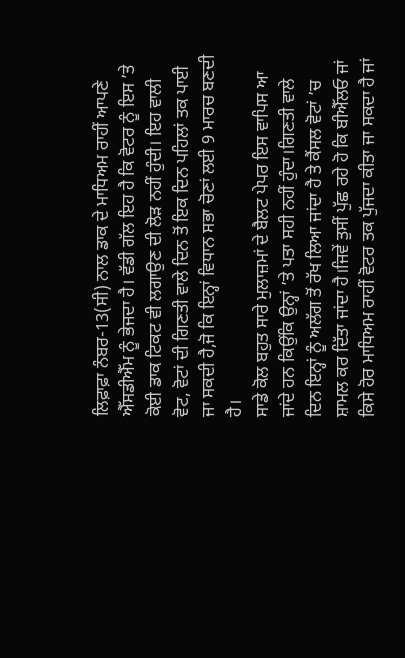ਲਿਫ਼ਾਫ਼ਾ ਨੰਬਰ-13(ਸੀ) ਨਾਲ ਡਾਕ ਦੇ ਮਾਧਿਅਮ ਰਾਹੀਂ ਆਪਣੇ ਐੱਸਡੀਐੱਮ ਨੂੰ ਭੇਜਦਾ ਹੈ। ਵੱਡੀ ਗੱਲ ਇਹ ਹੈ ਕਿ ਵੋਟਰ ਨੂੰ ਇਸ ’ਤੇ ਕੋਈ ਡਾਕ ਟਿਕਟ ਵੀ ਲਗਾਉਣ ਦੀ ਲੋੜ ਨਹੀਂ ਹੁੰਦੀ। ਇਹ ਵਾਲੀ ਵੋਟ, ਵੋਟਾਂ ਦੀ ਗਿਣਤੀ ਵਾਲੇ ਦਿਨ ਤੋਂ ਇਕ ਦਿਨ ਪਹਿਲਾਂ ਤਕ ਪਾਈ ਜਾ ਸਕਦੀ ਹੈ,ਜੋ ਕਿ ਇਨ੍ਹਾਂ ਵਿਧਾਨ ਸਭਾ ਚੋਣਾਂ ਲਈ 9 ਮਾਰਚ ਬਣਦੀ ਹੈ।
ਸਾਡੇ ਕੋਲ ਬਹੁਤ ਸਾਰੇ ਮੁਲਾਜ਼ਮਾਂ ਦੇ ਬੈਲਟ ਪੇਪਰ ਇਸ ਵਾਪਿਸ ਆ ਜਾਂਦੇ ਹਨ ਕਿਉਂਕਿ ਉਨ੍ਹਾਂ ’ਤੇ ਪਤਾ ਸਹੀ ਨਹੀਂ ਹੁੰਦਾ।ਗਿਣਤੀ ਵਾਲੇ ਦਿਨ ਇਨ੍ਹਾਂ ਨੂੰ ਅਲੱਗ ਤੋਂ ਰੱਖ ਲਿਆ ਜਾਂਦਾ ਹੈ ਤੇ ਕੈਂਸਲ ਵੋਟਾਂ ’ਚ ਸ਼ਾਮਲ ਕਰ ਦਿੱਤਾ ਜਾਂਦਾ ਹੈ।ਜਿਵੇਂ ਤੁਸੀਂ ਪੁੱਛ ਰਹੇ ਹੋ ਕਿ ਬੀਐੱਲਓ ਜਾਂ ਕਿਸੇ ਹੋਰ ਮਾਧਿਅਮ ਰਾਹੀਂ ਵੋਟਰ ਤਕ ਪੁੱਜਦਾ ਕੀਤਾ ਜਾ ਸਕਦਾ ਹੈ ਜਾਂ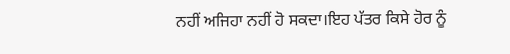ਨਹੀਂ ਅਜਿਹਾ ਨਹੀਂ ਹੋ ਸਕਦਾ।ਇਹ ਪੱਤਰ ਕਿਸੇ ਹੋਰ ਨੂੰ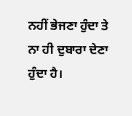ਨਹੀਂ ਭੇਜਣਾ ਹੁੰਦਾ ਤੇ ਨਾ ਹੀ ਦੁਬਾਰਾ ਦੇਣਾ ਹੁੰਦਾ ਹੈ।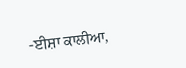-ਈਸ਼ਾ ਕਾਲੀਆ,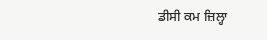ਡੀਸੀ ਕਮ ਜ਼ਿਲ੍ਹਾ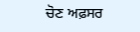ਚੋਣ ਅਫ਼ਸਰ